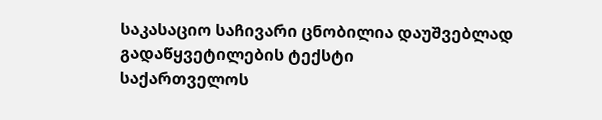საკასაციო საჩივარი ცნობილია დაუშვებლად
გადაწყვეტილების ტექსტი
საქართველოს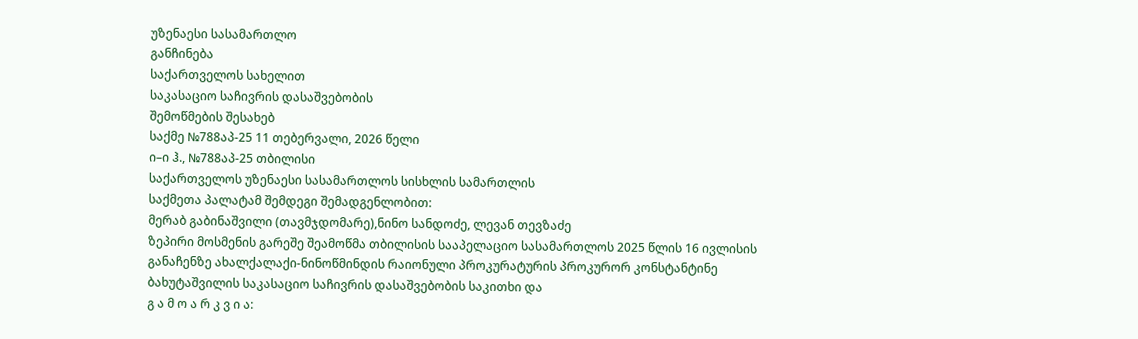უზენაესი სასამართლო
განჩინება
საქართველოს სახელით
საკასაციო საჩივრის დასაშვებობის
შემოწმების შესახებ
საქმე №788აპ-25 11 თებერვალი, 2026 წელი
ი–ი ჰ., №788აპ-25 თბილისი
საქართველოს უზენაესი სასამართლოს სისხლის სამართლის
საქმეთა პალატამ შემდეგი შემადგენლობით:
მერაბ გაბინაშვილი (თავმჯდომარე),ნინო სანდოძე, ლევან თევზაძე
ზეპირი მოსმენის გარეშე შეამოწმა თბილისის სააპელაციო სასამართლოს 2025 წლის 16 ივლისის განაჩენზე ახალქალაქი-ნინოწმინდის რაიონული პროკურატურის პროკურორ კონსტანტინე ბახუტაშვილის საკასაციო საჩივრის დასაშვებობის საკითხი და
გ ა მ ო ა რ კ ვ ი ა: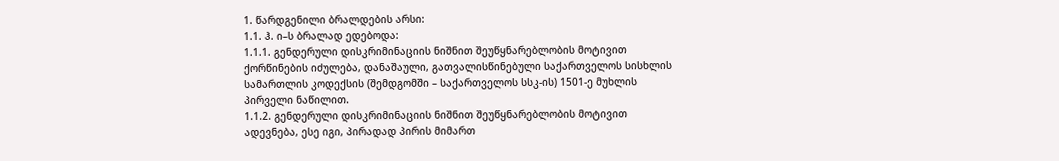1. წარდგენილი ბრალდების არსი:
1.1. ჰ. ი–ს ბრალად ედებოდა:
1.1.1. გენდერული დისკრიმინაციის ნიშნით შეუწყნარებლობის მოტივით ქორწინების იძულება, დანაშაული, გათვალისწინებული საქართველოს სისხლის სამართლის კოდექსის (შემდგომში – საქართველოს სსკ-ის) 1501-ე მუხლის პირველი ნაწილით.
1.1.2. გენდერული დისკრიმინაციის ნიშნით შეუწყნარებლობის მოტივით ადევნება, ესე იგი, პირადად პირის მიმართ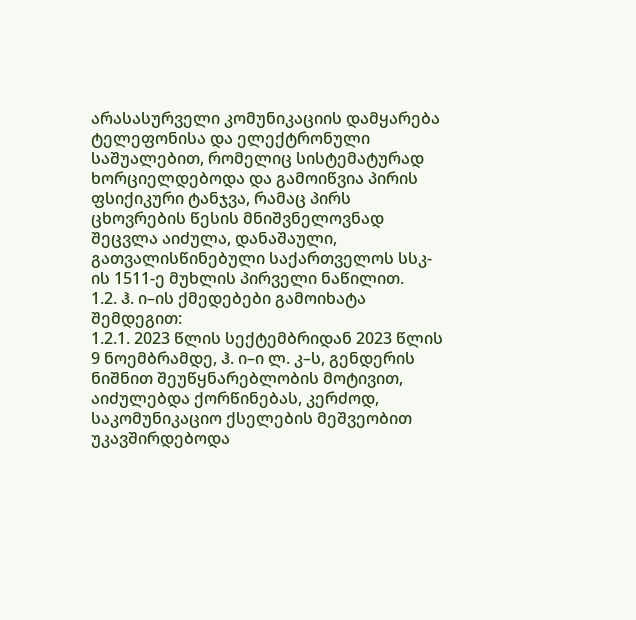არასასურველი კომუნიკაციის დამყარება ტელეფონისა და ელექტრონული საშუალებით, რომელიც სისტემატურად ხორციელდებოდა და გამოიწვია პირის ფსიქიკური ტანჯვა, რამაც პირს ცხოვრების წესის მნიშვნელოვნად შეცვლა აიძულა, დანაშაული, გათვალისწინებული საქართველოს სსკ-ის 1511-ე მუხლის პირველი ნაწილით.
1.2. ჰ. ი–ის ქმედებები გამოიხატა შემდეგით:
1.2.1. 2023 წლის სექტემბრიდან 2023 წლის 9 ნოემბრამდე, ჰ. ი–ი ლ. კ–ს, გენდერის ნიშნით შეუწყნარებლობის მოტივით, აიძულებდა ქორწინებას, კერძოდ, საკომუნიკაციო ქსელების მეშვეობით უკავშირდებოდა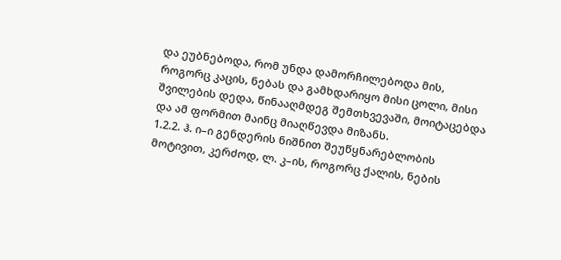და ეუბნებოდა, რომ უნდა დამორჩილებოდა მის, როგორც კაცის, ნებას და გამხდარიყო მისი ცოლი, მისი შვილების დედა, წინააღმდეგ შემთხვევაში, მოიტაცებდა და ამ ფორმით მაინც მიაღწევდა მიზანს.
1.2.2. ჰ. ი–ი გენდერის ნიშნით შეუწყნარებლობის მოტივით, კერძოდ, ლ. კ–ის, როგორც ქალის, ნების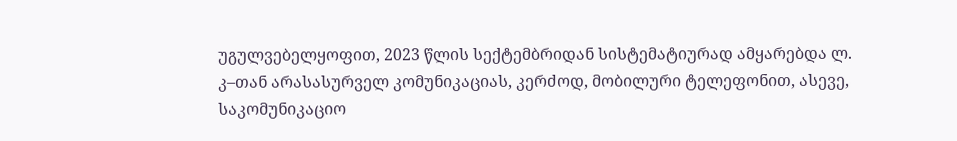უგულვებელყოფით, 2023 წლის სექტემბრიდან სისტემატიურად ამყარებდა ლ. კ–თან არასასურველ კომუნიკაციას, კერძოდ, მობილური ტელეფონით, ასევე, საკომუნიკაციო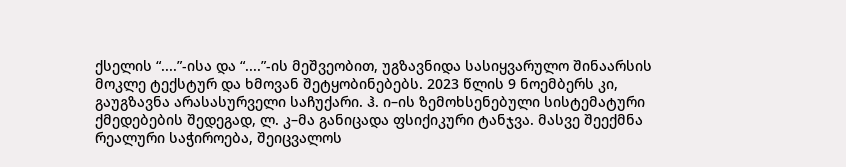ქსელის “....”-ისა და “....”-ის მეშვეობით, უგზავნიდა სასიყვარულო შინაარსის მოკლე ტექსტურ და ხმოვან შეტყობინებებს. 2023 წლის 9 ნოემბერს კი, გაუგზავნა არასასურველი საჩუქარი. ჰ. ი–ის ზემოხსენებული სისტემატური ქმედებების შედეგად, ლ. კ–მა განიცადა ფსიქიკური ტანჯვა. მასვე შეექმნა რეალური საჭიროება, შეიცვალოს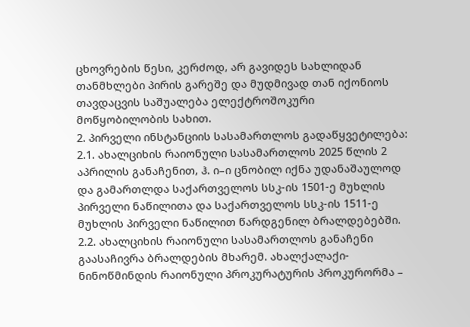ცხოვრების წესი, კერძოდ, არ გავიდეს სახლიდან თანმხლები პირის გარეშე და მუდმივად თან იქონიოს თავდაცვის საშუალება ელექტროშოკური მოწყობილობის სახით.
2. პირველი ინსტანციის სასამართლოს გადაწყვეტილება:
2.1. ახალციხის რაიონული სასამართლოს 2025 წლის 2 აპრილის განაჩენით, ჰ. ი–ი ცნობილ იქნა უდანაშაულოდ და გამართლდა საქართველოს სსკ-ის 1501-ე მუხლის პირველი ნაწილითა და საქართველოს სსკ-ის 1511-ე მუხლის პირველი ნაწილით წარდგენილ ბრალდებებში.
2.2. ახალციხის რაიონული სასამართლოს განაჩენი გაასაჩივრა ბრალდების მხარემ. ახალქალაქი-ნინოწმინდის რაიონული პროკურატურის პროკურორმა –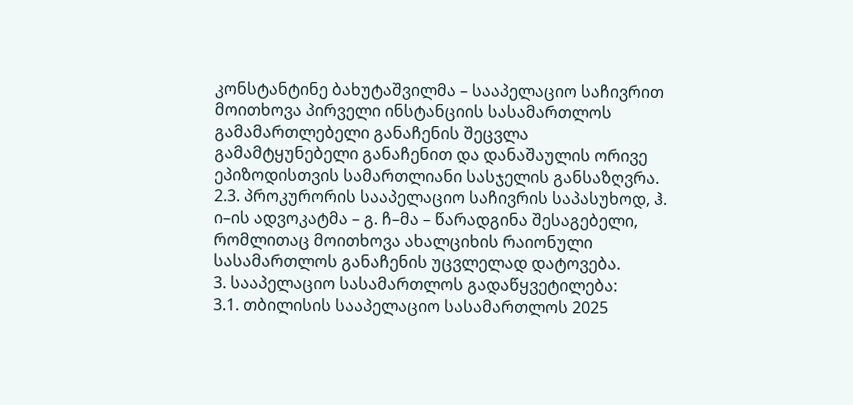კონსტანტინე ბახუტაშვილმა – სააპელაციო საჩივრით მოითხოვა პირველი ინსტანციის სასამართლოს გამამართლებელი განაჩენის შეცვლა გამამტყუნებელი განაჩენით და დანაშაულის ორივე ეპიზოდისთვის სამართლიანი სასჯელის განსაზღვრა.
2.3. პროკურორის სააპელაციო საჩივრის საპასუხოდ, ჰ. ი–ის ადვოკატმა – გ. ჩ–მა – წარადგინა შესაგებელი, რომლითაც მოითხოვა ახალციხის რაიონული სასამართლოს განაჩენის უცვლელად დატოვება.
3. სააპელაციო სასამართლოს გადაწყვეტილება:
3.1. თბილისის სააპელაციო სასამართლოს 2025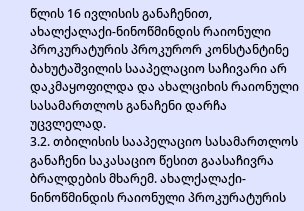წლის 16 ივლისის განაჩენით, ახალქალაქი-ნინოწმინდის რაიონული პროკურატურის პროკურორ კონსტანტინე ბახუტაშვილის სააპელაციო საჩივარი არ დაკმაყოფილდა და ახალციხის რაიონული სასამართლოს განაჩენი დარჩა უცვლელად.
3.2. თბილისის სააპელაციო სასამართლოს განაჩენი საკასაციო წესით გაასაჩივრა ბრალდების მხარემ. ახალქალაქი-ნინოწმინდის რაიონული პროკურატურის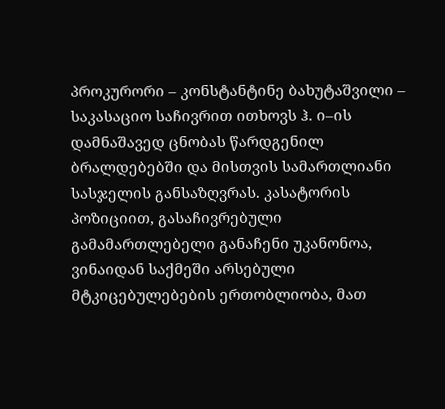პროკურორი – კონსტანტინე ბახუტაშვილი – საკასაციო საჩივრით ითხოვს ჰ. ი–ის დამნაშავედ ცნობას წარდგენილ ბრალდებებში და მისთვის სამართლიანი სასჯელის განსაზღვრას. კასატორის პოზიციით, გასაჩივრებული გამამართლებელი განაჩენი უკანონოა, ვინაიდან საქმეში არსებული მტკიცებულებების ერთობლიობა, მათ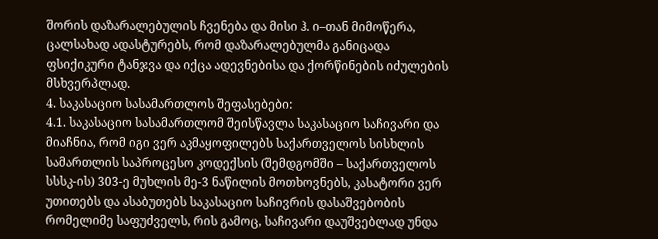შორის დაზარალებულის ჩვენება და მისი ჰ. ი–თან მიმოწერა, ცალსახად ადასტურებს, რომ დაზარალებულმა განიცადა ფსიქიკური ტანჯვა და იქცა ადევნებისა და ქორწინების იძულების მსხვერპლად.
4. საკასაციო სასამართლოს შეფასებები:
4.1. საკასაციო სასამართლომ შეისწავლა საკასაციო საჩივარი და მიაჩნია, რომ იგი ვერ აკმაყოფილებს საქართველოს სისხლის სამართლის საპროცესო კოდექსის (შემდგომში – საქართველოს სსსკ-ის) 303-ე მუხლის მე-3 ნაწილის მოთხოვნებს, კასატორი ვერ უთითებს და ასაბუთებს საკასაციო საჩივრის დასაშვებობის რომელიმე საფუძველს, რის გამოც, საჩივარი დაუშვებლად უნდა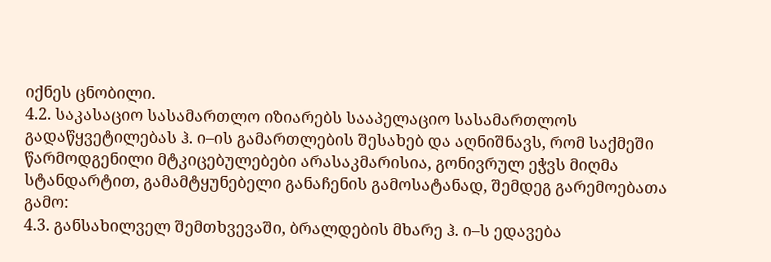იქნეს ცნობილი.
4.2. საკასაციო სასამართლო იზიარებს სააპელაციო სასამართლოს გადაწყვეტილებას ჰ. ი–ის გამართლების შესახებ და აღნიშნავს, რომ საქმეში წარმოდგენილი მტკიცებულებები არასაკმარისია, გონივრულ ეჭვს მიღმა სტანდარტით, გამამტყუნებელი განაჩენის გამოსატანად, შემდეგ გარემოებათა გამო:
4.3. განსახილველ შემთხვევაში, ბრალდების მხარე ჰ. ი–ს ედავება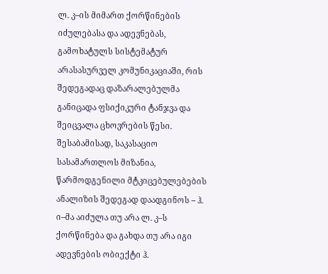ლ. კ–ის მიმართ ქორწინების იძულებასა და ადევნებას, გამოხატულს სისტემატურ არასასურველ კომუნიკაციაში, რის შედეგადაც დაზარალებულმა განიცადა ფსიქიკური ტანჯვა და შეიცვალა ცხოვრების წესი. შესაბამისად, საკასაციო სასამართლოს მიზანია, წარმოდგენილი მტკიცებულებების ანალიზის შედეგად დაადგინოს – ჰ. ი–მა აიძულა თუ არა ლ. კ–ს ქორწინება და გახდა თუ არა იგი ადევნების ობიექტი ჰ.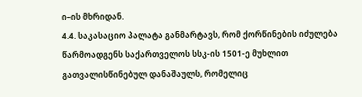ი–ის მხრიდან.
4.4. საკასაციო პალატა განმარტავს, რომ ქორწინების იძულება წარმოადგენს საქართველოს სსკ-ის 1501-ე მუხლით გათვალისწინებულ დანაშაულს, რომელიც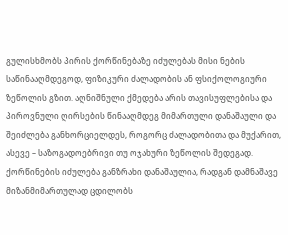გულისხმობს პირის ქორწინებაზე იძულებას მისი ნების საწინააღმდეგოდ, ფიზიკური ძალადობის ან ფსიქოლოგიური ზეწოლის გზით. აღნიშნული ქმედება არის თავისუფლებისა და პიროვნული ღირსების წინააღმდეგ მიმართული დანაშაული და შეიძლება განხორციელდეს, როგორც ძალადობითა და მუქარით, ასევე – საზოგადოებრივი თუ ოჯახური ზეწოლის შედეგად. ქორწინების იძულება განზრახი დანაშაულია, რადგან დამნაშავე მიზანმიმართულად ცდილობს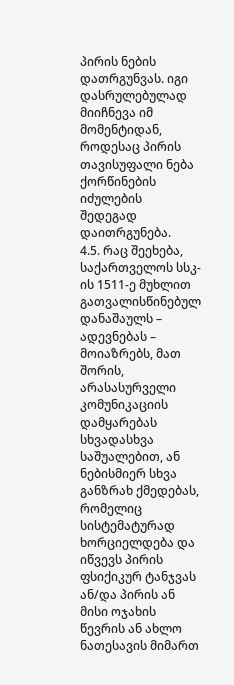პირის ნების დათრგუნვას. იგი დასრულებულად მიიჩნევა იმ მომენტიდან, როდესაც პირის თავისუფალი ნება ქორწინების იძულების შედეგად დაითრგუნება.
4.5. რაც შეეხება, საქართველოს სსკ-ის 1511-ე მუხლით გათვალისწინებულ დანაშაულს – ადევნებას – მოიაზრებს, მათ შორის, არასასურველი კომუნიკაციის დამყარებას სხვადასხვა საშუალებით, ან ნებისმიერ სხვა განზრახ ქმედებას, რომელიც სისტემატურად ხორციელდება და იწვევს პირის ფსიქიკურ ტანჯვას ან/და პირის ან მისი ოჯახის წევრის ან ახლო ნათესავის მიმართ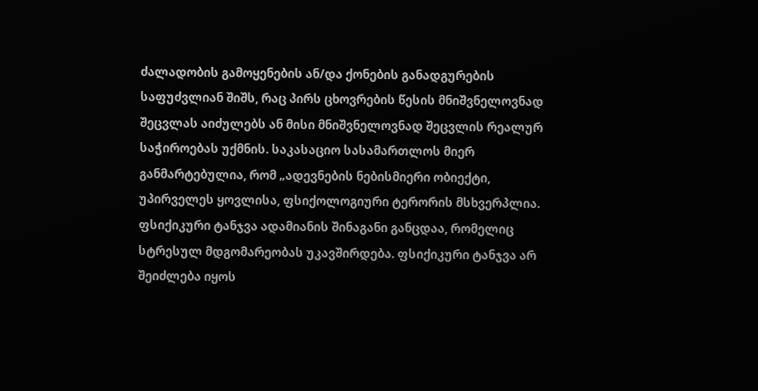ძალადობის გამოყენების ან/და ქონების განადგურების საფუძვლიან შიშს, რაც პირს ცხოვრების წესის მნიშვნელოვნად შეცვლას აიძულებს ან მისი მნიშვნელოვნად შეცვლის რეალურ საჭიროებას უქმნის. საკასაციო სასამართლოს მიერ განმარტებულია, რომ „ადევნების ნებისმიერი ობიექტი, უპირველეს ყოვლისა, ფსიქოლოგიური ტერორის მსხვერპლია. ფსიქიკური ტანჯვა ადამიანის შინაგანი განცდაა, რომელიც სტრესულ მდგომარეობას უკავშირდება. ფსიქიკური ტანჯვა არ შეიძლება იყოს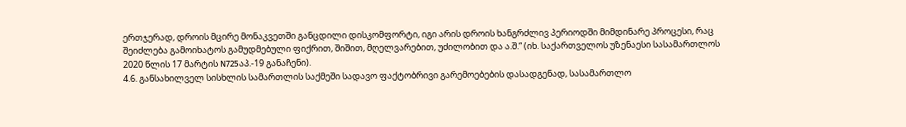ერთჯერად, დროის მცირე მონაკვეთში განცდილი დისკომფორტი, იგი არის დროის ხანგრძლივ პერიოდში მიმდინარე პროცესი, რაც შეიძლება გამოიხატოს გამუდმებული ფიქრით, შიშით, მღელვარებით, უძილობით და ა.შ.“ (იხ. საქართველოს უზენაესი სასამართლოს 2020 წლის 17 მარტის N725აპ.-19 განაჩენი).
4.6. განსახილველ სისხლის სამართლის საქმეში სადავო ფაქტობრივი გარემოებების დასადგენად, სასამართლო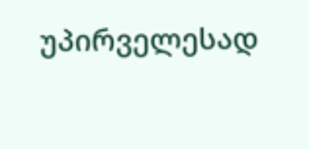უპირველესად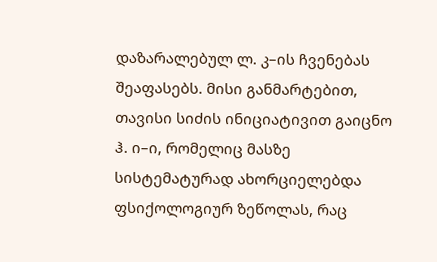დაზარალებულ ლ. კ–ის ჩვენებას შეაფასებს. მისი განმარტებით, თავისი სიძის ინიციატივით გაიცნო ჰ. ი–ი, რომელიც მასზე სისტემატურად ახორციელებდა ფსიქოლოგიურ ზეწოლას, რაც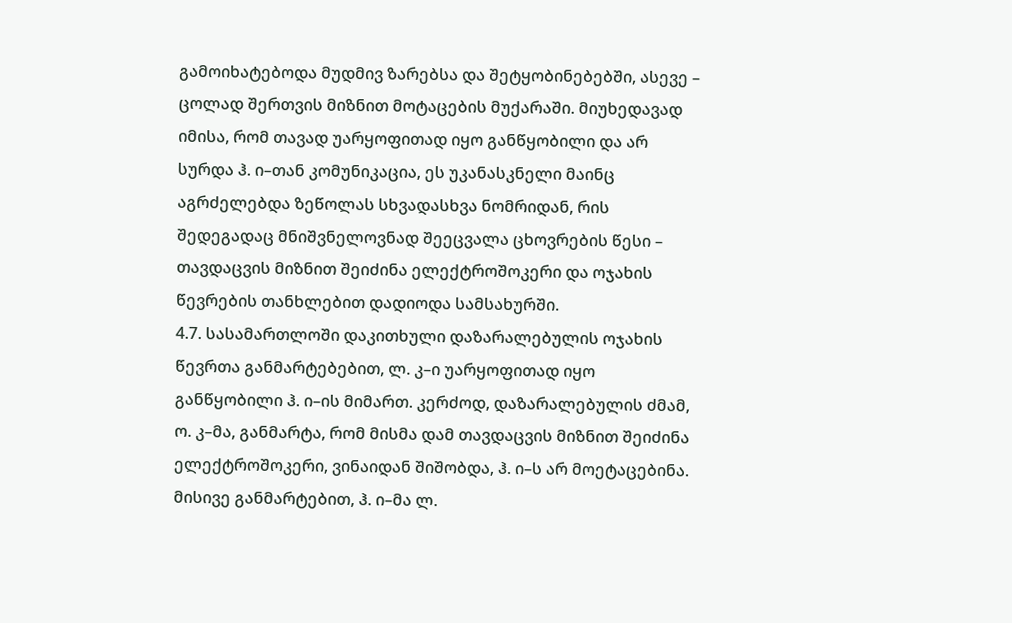გამოიხატებოდა მუდმივ ზარებსა და შეტყობინებებში, ასევე – ცოლად შერთვის მიზნით მოტაცების მუქარაში. მიუხედავად იმისა, რომ თავად უარყოფითად იყო განწყობილი და არ სურდა ჰ. ი–თან კომუნიკაცია, ეს უკანასკნელი მაინც აგრძელებდა ზეწოლას სხვადასხვა ნომრიდან, რის შედეგადაც მნიშვნელოვნად შეეცვალა ცხოვრების წესი – თავდაცვის მიზნით შეიძინა ელექტროშოკერი და ოჯახის წევრების თანხლებით დადიოდა სამსახურში.
4.7. სასამართლოში დაკითხული დაზარალებულის ოჯახის წევრთა განმარტებებით, ლ. კ–ი უარყოფითად იყო განწყობილი ჰ. ი–ის მიმართ. კერძოდ, დაზარალებულის ძმამ, ო. კ–მა, განმარტა, რომ მისმა დამ თავდაცვის მიზნით შეიძინა ელექტროშოკერი, ვინაიდან შიშობდა, ჰ. ი–ს არ მოეტაცებინა. მისივე განმარტებით, ჰ. ი–მა ლ.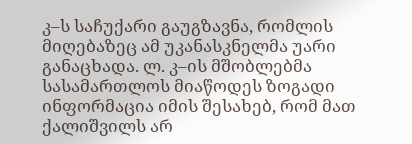კ–ს საჩუქარი გაუგზავნა, რომლის მიღებაზეც ამ უკანასკნელმა უარი განაცხადა. ლ. კ–ის მშობლებმა სასამართლოს მიაწოდეს ზოგადი ინფორმაცია იმის შესახებ, რომ მათ ქალიშვილს არ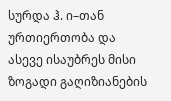სურდა ჰ. ი–თან ურთიერთობა და ასევე ისაუბრეს მისი ზოგადი გაღიზიანების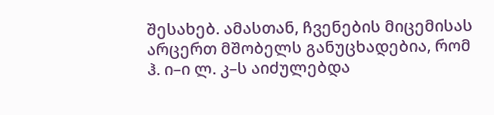შესახებ. ამასთან, ჩვენების მიცემისას არცერთ მშობელს განუცხადებია, რომ ჰ. ი–ი ლ. კ–ს აიძულებდა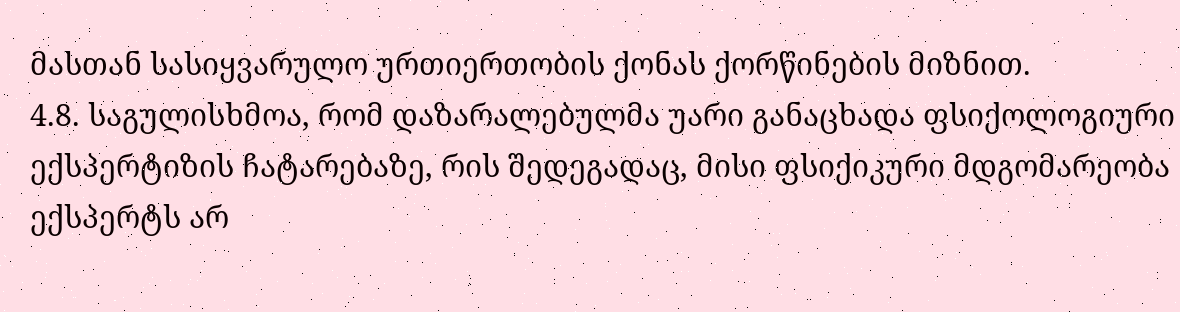მასთან სასიყვარულო ურთიერთობის ქონას ქორწინების მიზნით.
4.8. საგულისხმოა, რომ დაზარალებულმა უარი განაცხადა ფსიქოლოგიური ექსპერტიზის ჩატარებაზე, რის შედეგადაც, მისი ფსიქიკური მდგომარეობა ექსპერტს არ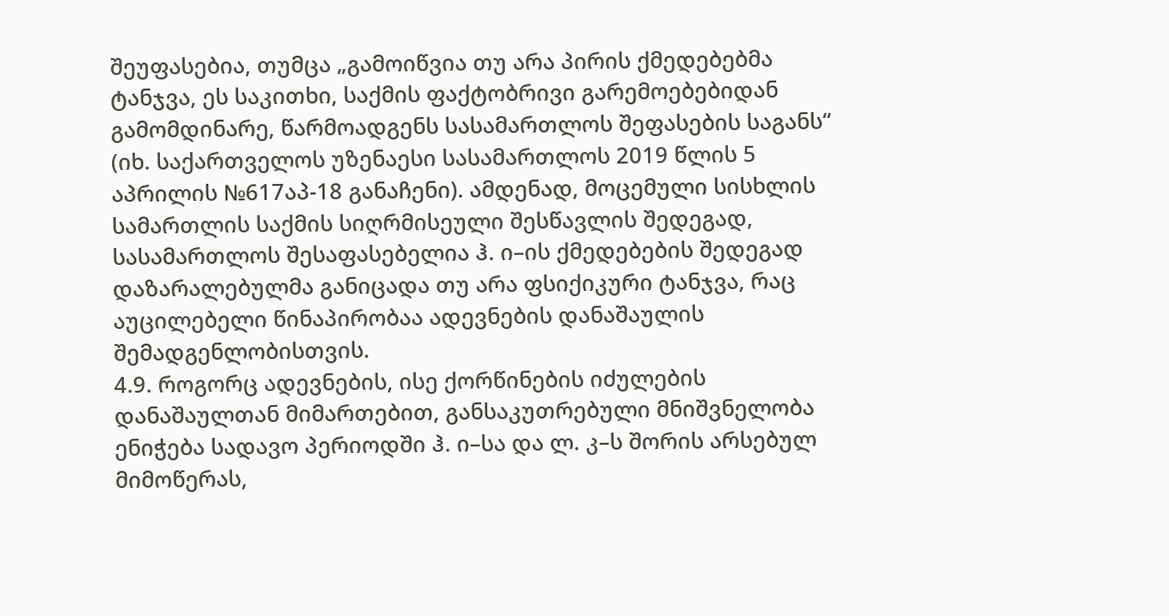შეუფასებია, თუმცა „გამოიწვია თუ არა პირის ქმედებებმა ტანჯვა, ეს საკითხი, საქმის ფაქტობრივი გარემოებებიდან გამომდინარე, წარმოადგენს სასამართლოს შეფასების საგანს“ (იხ. საქართველოს უზენაესი სასამართლოს 2019 წლის 5 აპრილის №617აპ-18 განაჩენი). ამდენად, მოცემული სისხლის სამართლის საქმის სიღრმისეული შესწავლის შედეგად, სასამართლოს შესაფასებელია ჰ. ი–ის ქმედებების შედეგად დაზარალებულმა განიცადა თუ არა ფსიქიკური ტანჯვა, რაც აუცილებელი წინაპირობაა ადევნების დანაშაულის შემადგენლობისთვის.
4.9. როგორც ადევნების, ისე ქორწინების იძულების დანაშაულთან მიმართებით, განსაკუთრებული მნიშვნელობა ენიჭება სადავო პერიოდში ჰ. ი–სა და ლ. კ–ს შორის არსებულ მიმოწერას,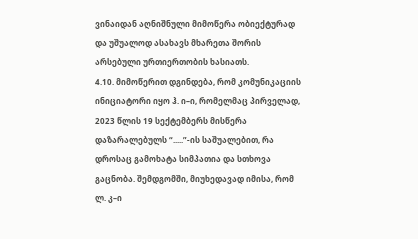ვინაიდან აღნიშნული მიმოწერა ობიექტურად და უშუალოდ ასახავს მხარეთა შორის არსებული ურთიერთობის ხასიათს.
4.10. მიმოწერით დგინდება, რომ კომუნიკაციის ინიციატორი იყო ჰ. ი–ი, რომელმაც პირველად, 2023 წლის 19 სექტემბერს მისწერა დაზარალებულს “.....”-ის საშუალებით, რა დროსაც გამოხატა სიმპათია და სთხოვა გაცნობა. შემდგომში, მიუხედავად იმისა, რომ ლ. კ–ი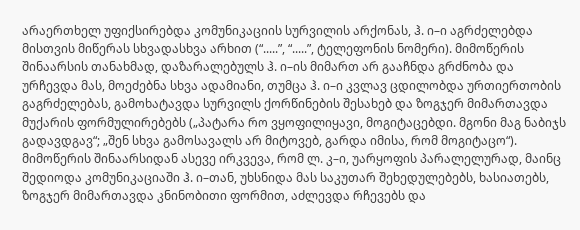არაერთხელ უფიქსირებდა კომუნიკაციის სურვილის არქონას, ჰ. ი–ი აგრძელებდა მისთვის მიწერას სხვადასხვა არხით (“.....”, “.....”, ტელეფონის ნომერი). მიმოწერის შინაარსის თანახმად, დაზარალებულს ჰ. ი–ის მიმართ არ გააჩნდა გრძნობა და ურჩევდა მას, მოეძებნა სხვა ადამიანი, თუმცა ჰ. ი–ი კვლავ ცდილობდა ურთიერთობის გაგრძელებას, გამოხატავდა სურვილს ქორწინების შესახებ და ზოგჯერ მიმართავდა მუქარის ფორმულირებებს („პატარა რო ვყოფილიყავი, მოგიტაცებდი. მგონი მაგ ნაბიჯს გადავდგავ“; „შენ სხვა გამოსავალს არ მიტოვებ, გარდა იმისა, რომ მოგიტაცო“). მიმოწერის შინაარსიდან ასევე ირკვევა, რომ ლ. კ–ი, უარყოფის პარალელურად, მაინც შედიოდა კომუნიკაციაში ჰ. ი–თან, უხსნიდა მას საკუთარ შეხედულებებს, ხასიათებს, ზოგჯერ მიმართავდა კნინობითი ფორმით, აძლევდა რჩევებს და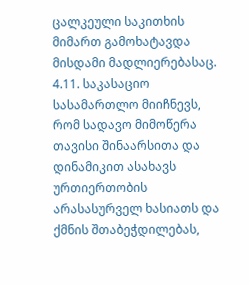ცალკეული საკითხის მიმართ გამოხატავდა მისდამი მადლიერებასაც.
4.11. საკასაციო სასამართლო მიიჩნევს, რომ სადავო მიმოწერა თავისი შინაარსითა და დინამიკით ასახავს ურთიერთობის არასასურველ ხასიათს და ქმნის შთაბეჭდილებას,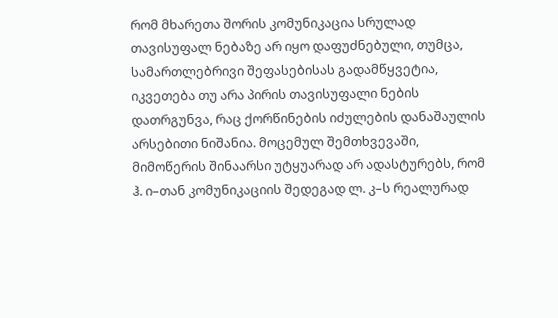რომ მხარეთა შორის კომუნიკაცია სრულად თავისუფალ ნებაზე არ იყო დაფუძნებული, თუმცა, სამართლებრივი შეფასებისას გადამწყვეტია, იკვეთება თუ არა პირის თავისუფალი ნების დათრგუნვა, რაც ქორწინების იძულების დანაშაულის არსებითი ნიშანია. მოცემულ შემთხვევაში, მიმოწერის შინაარსი უტყუარად არ ადასტურებს, რომ ჰ. ი–თან კომუნიკაციის შედეგად ლ. კ–ს რეალურად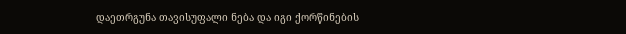დაეთრგუნა თავისუფალი ნება და იგი ქორწინების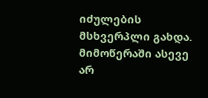იძულების მსხვერპლი გახდა. მიმოწერაში ასევე არ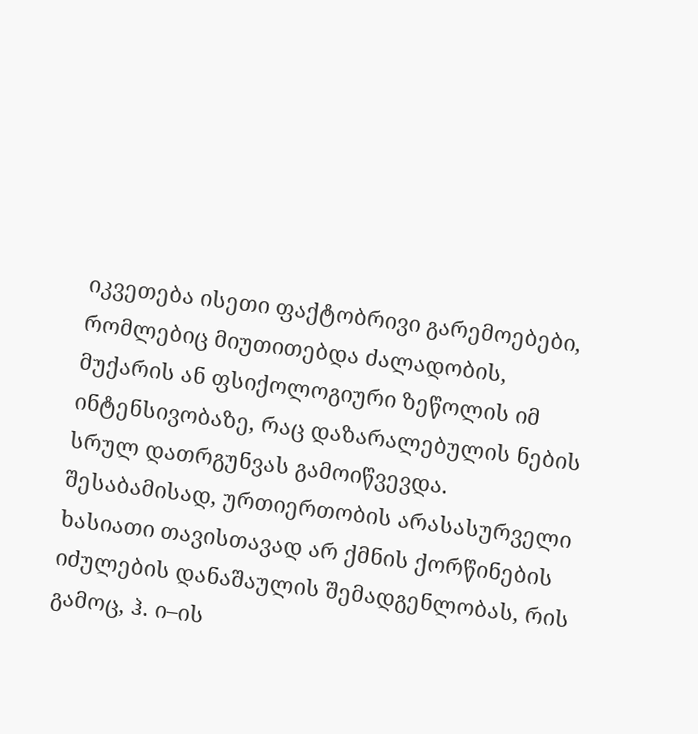იკვეთება ისეთი ფაქტობრივი გარემოებები, რომლებიც მიუთითებდა ძალადობის, მუქარის ან ფსიქოლოგიური ზეწოლის იმ ინტენსივობაზე, რაც დაზარალებულის ნების სრულ დათრგუნვას გამოიწვევდა. შესაბამისად, ურთიერთობის არასასურველი ხასიათი თავისთავად არ ქმნის ქორწინების იძულების დანაშაულის შემადგენლობას, რის გამოც, ჰ. ი–ის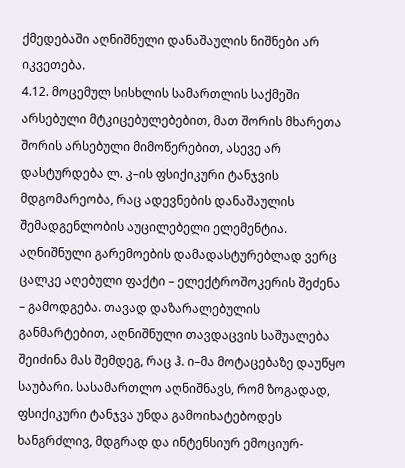ქმედებაში აღნიშნული დანაშაულის ნიშნები არ იკვეთება.
4.12. მოცემულ სისხლის სამართლის საქმეში არსებული მტკიცებულებებით, მათ შორის მხარეთა შორის არსებული მიმოწერებით, ასევე არ დასტურდება ლ. კ–ის ფსიქიკური ტანჯვის მდგომარეობა, რაც ადევნების დანაშაულის შემადგენლობის აუცილებელი ელემენტია. აღნიშნული გარემოების დამადასტურებლად ვერც ცალკე აღებული ფაქტი – ელექტროშოკერის შეძენა – გამოდგება. თავად დაზარალებულის განმარტებით, აღნიშნული თავდაცვის საშუალება შეიძინა მას შემდეგ, რაც ჰ. ი–მა მოტაცებაზე დაუწყო საუბარი. სასამართლო აღნიშნავს, რომ ზოგადად, ფსიქიკური ტანჯვა უნდა გამოიხატებოდეს ხანგრძლივ, მდგრად და ინტენსიურ ემოციურ-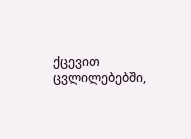ქცევით ცვლილებებში,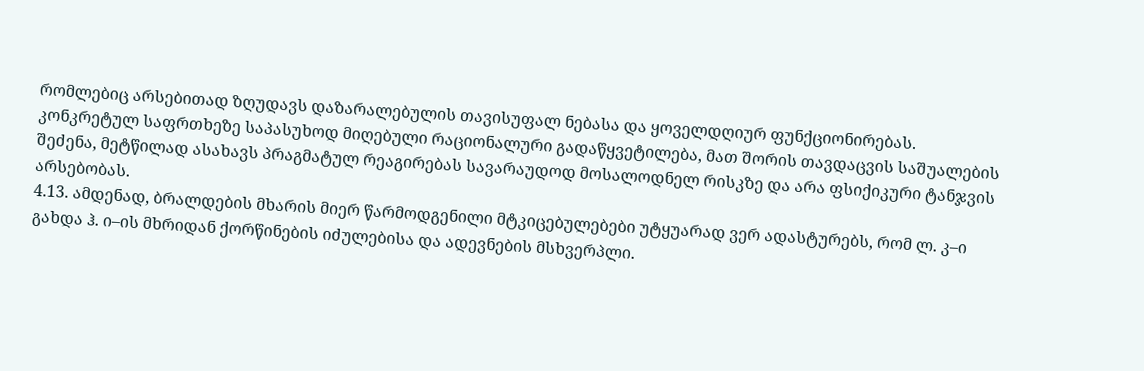რომლებიც არსებითად ზღუდავს დაზარალებულის თავისუფალ ნებასა და ყოველდღიურ ფუნქციონირებას. კონკრეტულ საფრთხეზე საპასუხოდ მიღებული რაციონალური გადაწყვეტილება, მათ შორის თავდაცვის საშუალების შეძენა, მეტწილად ასახავს პრაგმატულ რეაგირებას სავარაუდოდ მოსალოდნელ რისკზე და არა ფსიქიკური ტანჯვის არსებობას.
4.13. ამდენად, ბრალდების მხარის მიერ წარმოდგენილი მტკიცებულებები უტყუარად ვერ ადასტურებს, რომ ლ. კ–ი გახდა ჰ. ი–ის მხრიდან ქორწინების იძულებისა და ადევნების მსხვერპლი.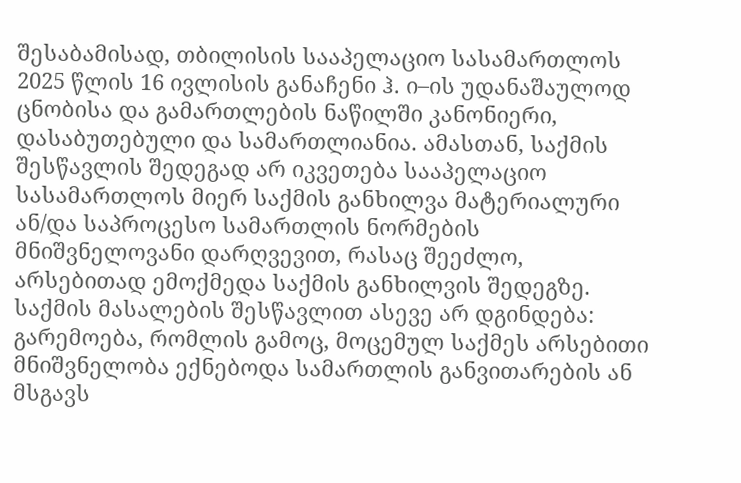შესაბამისად, თბილისის სააპელაციო სასამართლოს 2025 წლის 16 ივლისის განაჩენი ჰ. ი–ის უდანაშაულოდ ცნობისა და გამართლების ნაწილში კანონიერი, დასაბუთებული და სამართლიანია. ამასთან, საქმის შესწავლის შედეგად არ იკვეთება სააპელაციო სასამართლოს მიერ საქმის განხილვა მატერიალური ან/და საპროცესო სამართლის ნორმების მნიშვნელოვანი დარღვევით, რასაც შეეძლო, არსებითად ემოქმედა საქმის განხილვის შედეგზე. საქმის მასალების შესწავლით ასევე არ დგინდება: გარემოება, რომლის გამოც, მოცემულ საქმეს არსებითი მნიშვნელობა ექნებოდა სამართლის განვითარების ან მსგავს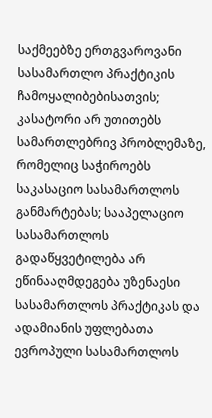საქმეებზე ერთგვაროვანი სასამართლო პრაქტიკის ჩამოყალიბებისათვის; კასატორი არ უთითებს სამართლებრივ პრობლემაზე, რომელიც საჭიროებს საკასაციო სასამართლოს განმარტებას; სააპელაციო სასამართლოს გადაწყვეტილება არ ეწინააღმდეგება უზენაესი სასამართლოს პრაქტიკას და ადამიანის უფლებათა ევროპული სასამართლოს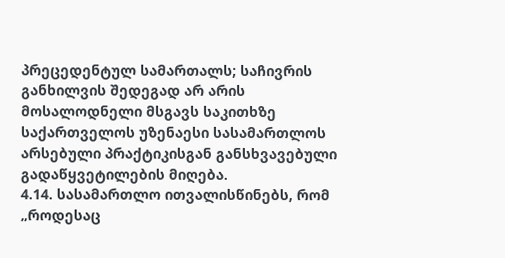პრეცედენტულ სამართალს; საჩივრის განხილვის შედეგად არ არის მოსალოდნელი მსგავს საკითხზე საქართველოს უზენაესი სასამართლოს არსებული პრაქტიკისგან განსხვავებული გადაწყვეტილების მიღება.
4.14. სასამართლო ითვალისწინებს, რომ „როდესაც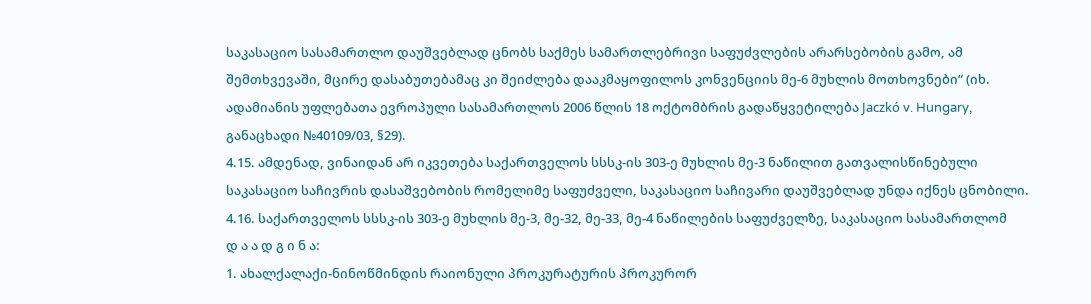საკასაციო სასამართლო დაუშვებლად ცნობს საქმეს სამართლებრივი საფუძვლების არარსებობის გამო, ამ შემთხვევაში, მცირე დასაბუთებამაც კი შეიძლება დააკმაყოფილოს კონვენციის მე-6 მუხლის მოთხოვნები“ (იხ. ადამიანის უფლებათა ევროპული სასამართლოს 2006 წლის 18 ოქტომბრის გადაწყვეტილება Jaczkó v. Hungary, განაცხადი №40109/03, §29).
4.15. ამდენად, ვინაიდან არ იკვეთება საქართველოს სსსკ-ის 303-ე მუხლის მე-3 ნაწილით გათვალისწინებული საკასაციო საჩივრის დასაშვებობის რომელიმე საფუძველი, საკასაციო საჩივარი დაუშვებლად უნდა იქნეს ცნობილი.
4.16. საქართველოს სსსკ-ის 303-ე მუხლის მე-3, მე-32, მე-33, მე-4 ნაწილების საფუძველზე, საკასაციო სასამართლომ
დ ა ა დ გ ი ნ ა:
1. ახალქალაქი-ნინოწმინდის რაიონული პროკურატურის პროკურორ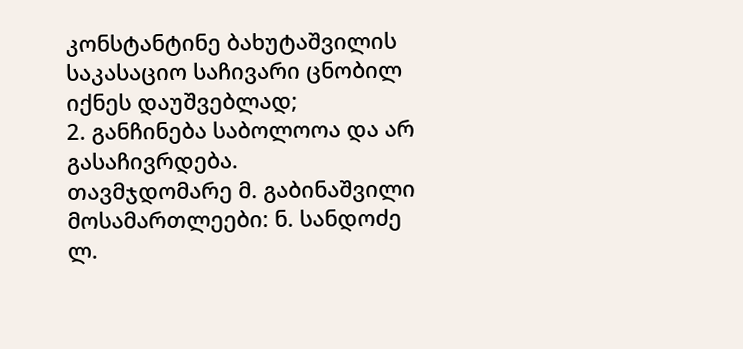კონსტანტინე ბახუტაშვილის საკასაციო საჩივარი ცნობილ იქნეს დაუშვებლად;
2. განჩინება საბოლოოა და არ გასაჩივრდება.
თავმჯდომარე მ. გაბინაშვილი
მოსამართლეები: ნ. სანდოძე
ლ.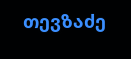თევზაძე